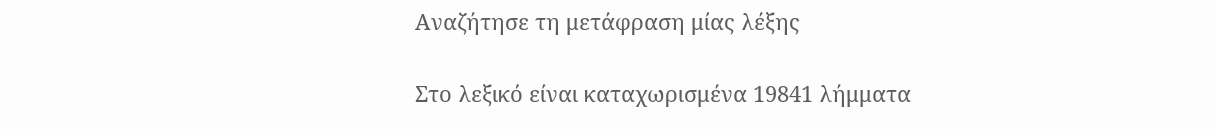Αναζήτησε τη μετάφραση μίας λέξης

Στο λεξικό είναι καταχωρισμένα 19841 λήμματα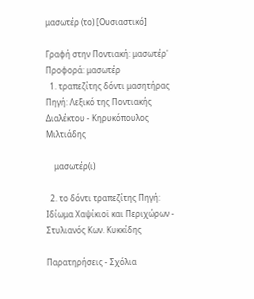μασωτέρ (το) [Ουσιαστικό]

Γραφή στην Ποντιακή: μασωτέρ' Προφορά: μασωτέρ
  1. τραπεζίτης δόντι μασητήρας Πηγή: Λεξικό της Ποντιακής Διαλέκτου - Κηρυκόπουλος Μιλτιάδης

    μασωτέρ(ι)

  2. το δόντι τραπεζίτης Πηγή: Ιδίωμα Χαψίκιοϊ και Περιχώρων - Στυλιανός Κων. Κυκκίδης

Παρατηρήσεις - Σχόλια